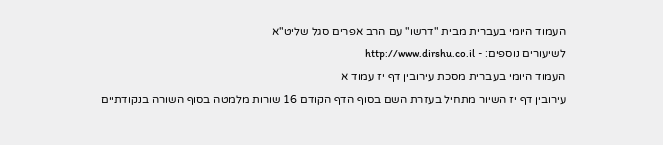העמוד היומי בעברית מבית "דרשו" עם הרב אפרים סגל שליט"א
לשיעורים נוספים: - http://www.dirshu.co.il
העמוד היומי בעברית מסכת עירובין דף יז עמוד א
עירובין דף יז השיור מתחיל בעזרת השם בסוף הדף הקודם 16 שורות מלמטה בסוף השורה בנקודתיים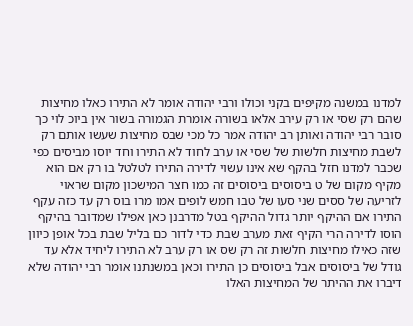למדנו במשנה מקיפים בקני וכולו ורבי יהודה אומר לא התירו כאלו מחיצות שהם רק שסי או רק עירב אלאו בשורה אומרת הגמורה בשור אין ביוכ לוי כך סובר רבי יהודה ואותן רב יהודה אמר כל מכי שבס מחיצות שעשו אותם רק לשבת מחיצות חלשות של שסי או ערב לחוד לא התירו וחד יוסו מביסים כפי שכבר למדנו חזל בהקף שא אינו עשוי לדירה התירו לטלטל בו רק אם הוא מקיף מקום של ט ביסוסים ביסוסים זה כמו חצר המישכון מקום שראוי לזריעה של ססים שני סעו של טבו חמש לופים אמו מרו בוס רק עד כזה עקף התירו אם ההיקף יותר גדול ההיקף בטל מדרבנן כאן אפילו שמדובר בהיקף הוסו לדירה הרי הקיף זאת מערב שבת כדי לדור כם בליל שבת בכל אופן כיוון שזה כאילו מחיצות חלשות זה רק שס או רק ערב לא התירו ליחיד אלא עד גודל של ביסוסים אבל ביסוסים כן התירו וכאן במשנתנו אומר רבי יהודה שלא דיברו את ההיתר של המחיצות האלו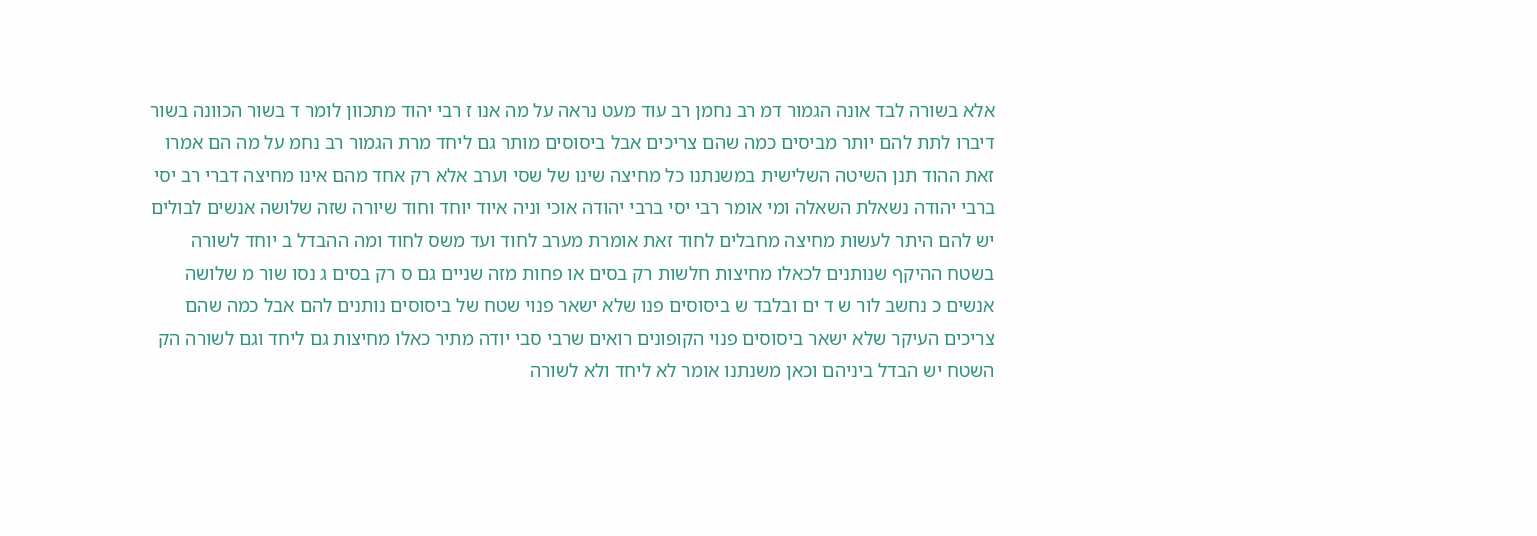אלא בשורה לבד אונה הגמור דמ רב נחמן רב עוד מעט נראה על מה אנו ז רבי יהוד מתכוון לומר ד בשור הכוונה בשור דיברו לתת להם יותר מביסים כמה שהם צריכים אבל ביסוסים מותר גם ליחד מרת הגמור רב נחמ על מה הם אמרו זאת ההוד תנן השיטה השלישית במשנתנו כל מחיצה שינו של שסי וערב אלא רק אחד מהם אינו מחיצה דברי רב יסי ברבי יהודה נשאלת השאלה ומי אומר רבי יסי ברבי יהודה אוכי וניה איוד יוחד וחוד שיורה שזה שלושה אנשים לבולים יש להם היתר לעשות מחיצה מחבלים לחוד זאת אומרת מערב לחוד ועד משס לחוד ומה ההבדל ב יוחד לשורה בשטח ההיקף שנותנים לכאלו מחיצות חלשות רק בסים או פחות מזה שניים גם ס רק בסים ג נסו שור מ שלושה אנשים כ נחשב לור ש ד ים ובלבד ש ביסוסים פנו שלא ישאר פנוי שטח של ביסוסים נותנים להם אבל כמה שהם צריכים העיקר שלא ישאר ביסוסים פנוי הקופונים רואים שרבי סבי יודה מתיר כאלו מחיצות גם ליחד וגם לשורה הק השטח יש הבדל ביניהם וכאן משנתנו אומר לא ליחד ולא לשורה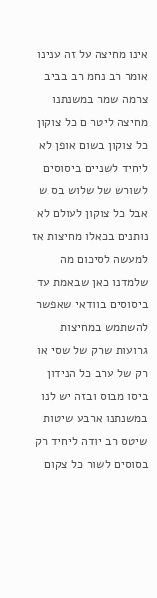אינו מחיצה על זה ענינו אומר רב נחמ רב בביב צרמה שמר במשנתנו מחיצה ליטר ם כל צוקון כל צוקון בשום אופן לא ליחיד לשניים ביסוסים לשורש של שלוש בס ש אבל כל צוקון לעולם לא נותנים בכאלו מחיצות אז למעשה לסיכום מה שלמדנו כאן שבאמת עד ביסוסים בוודאי שאפשר להשתמש במחיצות גרועות שרק של שסי או רק של ערב כל הנידון ביסו מבוס ובזה יש לנו במשנתנו ארבע שיטות שיטס רב יודה ליחיד רק בסוסים לשור כל צקום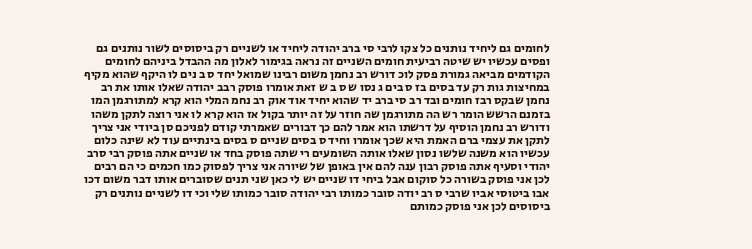לחומים גם ליחיד נותנים כל צקו לרבי סי ברב יהודה ליחיד או לשניים רק ביסוסים לשור נותנים גם ופסים עכשיו יש שיטה רביעית חומים השניים זה נראה בגימור לאלון מה ההבדל ביניהם לחומים הקודמים מביאה גמורת פסק לוכ דורש רב נחמן משום רבינו שמואל יחד ס ב נים לו היקף שהוא מקיף במחיצות גות רק עד בסים בז ס בים ג נסו ש ס ב ש זאת אומרו פוסק רבב יהודה שאלו אותו את רב נחמן שבקס רבז חומים ובד רב סי ברב יד שהוא יחיד אוד אוק רב נחמ המלי הוא קרא למתורגמן המו בזמנם הרשש הומר רש הה מתורגמן שה חוזר על זה יותר בקול אז הוא קרא לו אני רוצה לתקן משהו ודורש רב נחמן הוסיף על דרשתו הוא אמר להם כך דבורים שאמרתי קודם לפניכם סן ביודי אני צריך לתקן את עצמי ברם האמת היא שכך אומרו וחיד ס בסים שניים ס בסים בינתיים עוד לא שינה כלום עכשיו הוא משנה שלשו נסון שאלו אותה השומעים רי שתה פוסק בחד או שניים אתה פוסק רבי סרב יהודי וסעיף אתה פוסק רבון ענה להם אין באופן של שיורה אני צריך לפסוק כמו חכמים כי הם רבים לכן אני פוסק בשורה כל סוקום אבל ביחי דו שניים יש לי כאן שני תנים שסוברים אותו דבר משום דכו אבו ביטוסי אביו שרבי ס רב יודה סובר כמותו רבי יהודה סובר כמותו שלי וכי דו לשניים נותנים רק ביסוסים לכן אני פוסק כמותם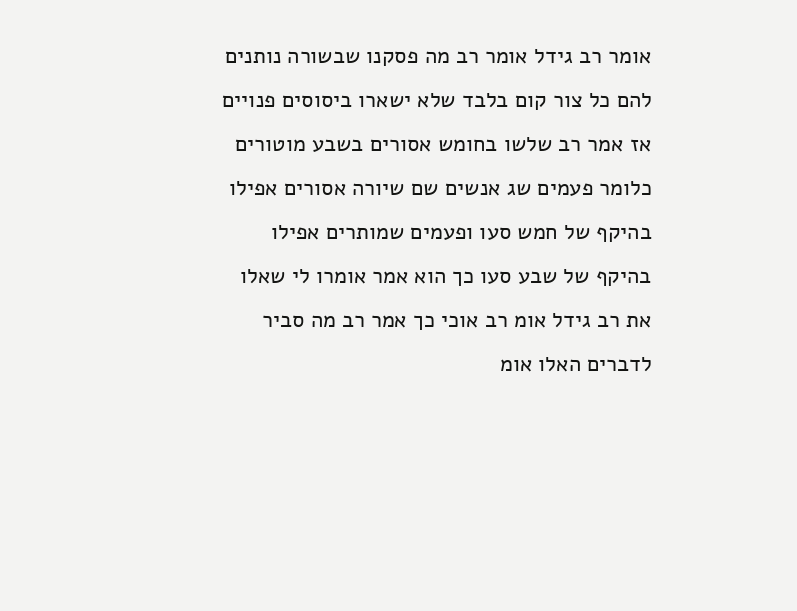אומר רב גידל אומר רב מה פסקנו שבשורה נותנים להם כל צור קום בלבד שלא ישארו ביסוסים פנויים אז אמר רב שלשו בחומש אסורים בשבע מוטורים כלומר פעמים שג אנשים שם שיורה אסורים אפילו בהיקף של חמש סעו ופעמים שמותרים אפילו בהיקף של שבע סעו כך הוא אמר אומרו לי שאלו את רב גידל אומ רב אוכי כך אמר רב מה סביר לדברים האלו אומ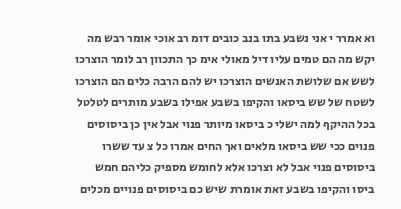וא אמרר י אני נשבע בתו בנב כובים דומ רב אוכי אומר רבש מה יקש מה הם טמים עליו דיל מאולי אימ כך התכוון רב לומר הוצרכו לשש אם שלושת האנשים הוצרכו יש להם הרבה כלים הם הוצרכו לשטח של שש ביסאו והקיפו בשבע אפילו בשבע מותרים לטלטל בכל ההיקף למה ישלי כ ביסאו מיותר פנוי אבל אין כן ביסוסים פנוים ככי שש ביסאו מלאים ואך החים אמרו כל צ עד ששרו ביסוסים פנוי אבל לא וצרכו אלא לחומש מספיק כליהם חמש ביסו והקיפו בשבע זאת אומרת שיש כם ביסוסים פנויים מכלים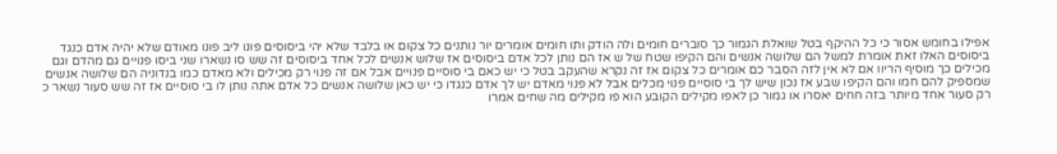אפילו בחומש אסור כי כל ההיקף בטל שואלת הגמור כך סוברים חומים ולה הודק ותו חומים אומרים יור נותנים כל צקום או בלבד שלא יהי ביסוסים פונו ליב פונו מאודם שלא יהיה אדם כנגד ביסוסים האלו זאת אומרת למשל הם שלושה אנשים והם הקיפו שטח של ש אז הם נותן לכל אדם ביסוסים אז שלוש אנשים לכל אחד ביסוסים זה שש סו נשארו שני ביסו פנויים גם מהדם וגם מכילים כך מוסיף הריוו אם לא אין לזה הסבר כם אומרים כל צקום אז זה נקרא שהעקב בטל כי יש כאם בי סוסיים פנויים אבל אם זה פנוי רק מכילים ולא מאדם כמו בנדוניה הם שלושה אנשים שמספיק להם חמו והם הקיפו שבע אז נכון שיש לך בי סוסיים פנוי מכלים אבל לא פנוי מאדם יש לך אדם כנגדו כי יש כאן שלושה אנשים כל אדם אתה נותן לו בי סוסיים אז זה שש סעור נשאר כ רק סעור אחד מיותר בזה חחים יאסרו או גמור כן לאפו מקילים הקובע הוא פו מקילים מה שחים אמרו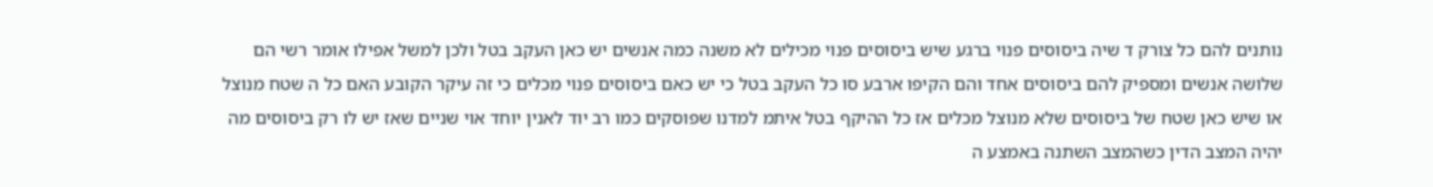נותנים להם כל צורק ד שיה ביסוסים פנוי ברגע שיש ביסוסים פנוי מכילים לא משנה כמה אנשים יש כאן העקב בטל ולכן למשל אפילו אומר רשי הם שלושה אנשים ומספיק להם ביסוסים אחד והם הקיפו ארבע סו כל העקב בטל כי יש כאם ביסוסים פנוי מכלים כי זה עיקר הקובע האם כל ה שטח מנוצל או שיש כאן שטח של ביסוסים שלא מנוצל מכלים אז כל ההיקף בטל איתמ למדנו שפוסקים כמו רב יוד לאנין יוחד אוי שניים שאז יש לו רק ביסוסים מה יהיה המצב הדין כשהמצב השתנה באמצע ה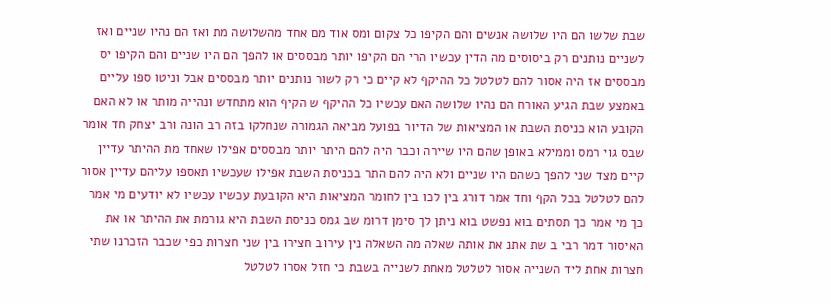שבת שלשו הם היו שלושה אנשים והם הקיפו כל צקום ומס אוד מם אחד מהשלושה מת ואז הם נהיו שניים ואז לשניים נותנים רק ביסוסים מה הדין עכשיו הרי הם הקיפו יותר מבססים או להפך הם היו שניים והם הקיפו יס מבססים אז היה אסור להם לטלטל כל ההיקף לא קיים כי רק לשור נותנים יותר מבססים אבל וניטו ספו עליים באמצע שבת הגיע האורח הם נהיו שלושה האם עכשיו כל ההיקף ש הקיף הוא מתחדש ונהייה מותר או לא האם הקובע הוא כניסת השבת או המציאות של הדיור בפועל מביאה הגמורה שנחלקו בזה רב הונה ורב יצחק חד אומר שבס גוי רמס וממילא באופן שהם היו שיירה וכבר היה להם היתר יותר מבססים אפילו שאחד מת ההיתר עדיין קיים מצד שני להפך כשהם היו שניים ולא היה להם התר בכניסת השבת אפילו שעכשיו תאספו עליהם עדיין אסור להם לטלטל בכל הקף וחד אמר דורג בין לכו בין לחומר המציאות היא הקובעת עכשיו עכשיו לא יודעים מי אמר כך מי אמר כך תסתים בוא נפשט בוא ניתן לך סימן דרומ שב גמס כניסת השבת היא גורמת את ההיתר או את האיסור דמר רבי ב שת אתנ את אותה שאלה מה השאלה נין עירוב חצירו בין שני חצרות כפי שכבר הזכרנו שתי חצרות אחת ליד השנייה אסור לטלטל מאחת לשנייה בשבת כי חזל אסרו לטלטל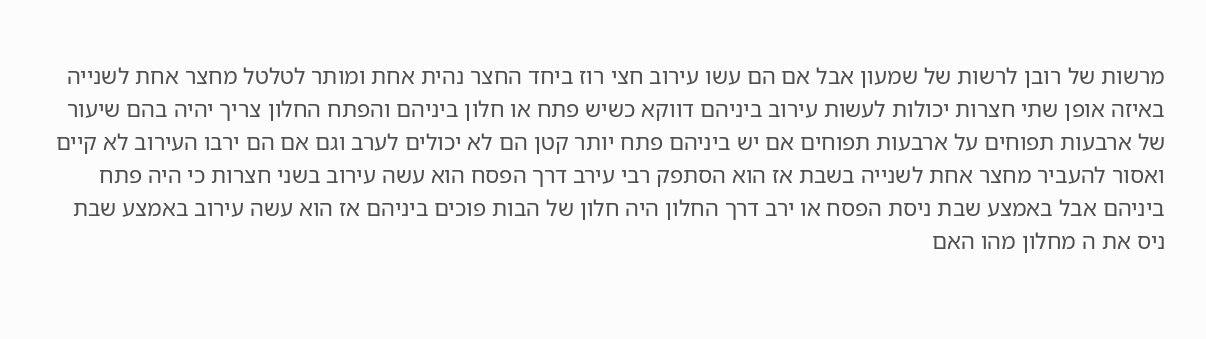מרשות של רובן לרשות של שמעון אבל אם הם עשו עירוב חצי רוז ביחד החצר נהית אחת ומותר לטלטל מחצר אחת לשנייה באיזה אופן שתי חצרות יכולות לעשות עירוב ביניהם דווקא כשיש פתח או חלון ביניהם והפתח החלון צריך יהיה בהם שיעור של ארבעות תפוחים על ארבעות תפוחים אם יש ביניהם פתח יותר קטן הם לא יכולים לערב וגם אם הם ירבו העירוב לא קיים ואסור להעביר מחצר אחת לשנייה בשבת אז הוא הסתפק רבי עירב דרך הפסח הוא עשה עירוב בשני חצרות כי היה פתח ביניהם אבל באמצע שבת ניסת הפסח או ירב דרך החלון היה חלון של הבות פוכים ביניהם אז הוא עשה עירוב באמצע שבת ניס את ה מחלון מהו האם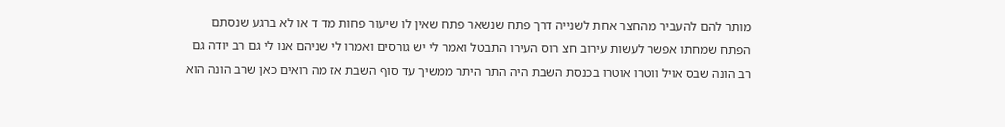מותר להם להעביר מהחצר אחת לשנייה דרך פתח שנשאר פתח שאין לו שיעור פחות מד ד או לא ברגע שנסתם הפתח שמחתו אפשר לעשות עירוב חצ רוס העירו התבטל ואמר לי יש גורסים ואמרו לי שניהם אנו לי גם רב יודה גם רב הונה שבס אויל ווטרו אוטרו בכנסת השבת היה התר היתר ממשיך עד סוף השבת אז מה רואים כאן שרב הונה הוא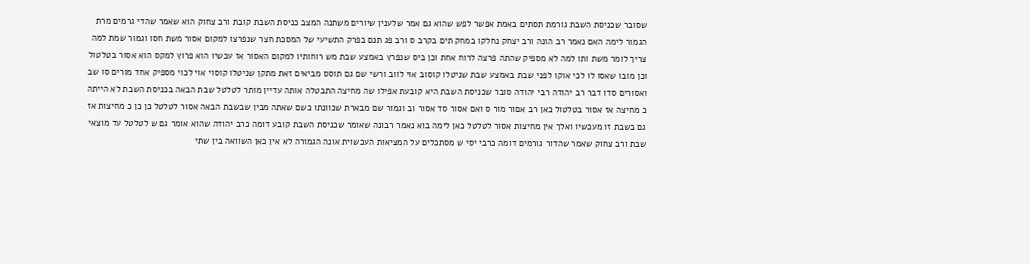שסובר שכניסת השבת גורמת תסתים באמת אפשר לפש שהוא גם אמר שלענין שיורים משתנה המצב כניסת השבת קובת ורב צחוק הוא שאמר שהדי גרמים מרת הגמור לימה האם נאמר רב הונה ורב יצחק נחלקו במחק תים בקרב ס ורב פג תנם בפרק התשיעי של המסכת חצר שנפרצו למקום אסור משת חסו וגמור שמת למה צריך לומר משת ותו למה לא מספיק שהתה פרצה לרוח אחת וכן ביס שנפרץ באמצע שבת מש רוחותיו למקום האסור אז עכשיו הוא פרוץ למקס הוא אסור בטלטול וכן מובו שאסו לו לכי אוקו לפני שבת באמצע שבת שניטלו קוסוב אוי לווב ורשי שם גם תוסס מביאים זאת מתקן שניטלו קוסוי אוי לכוי מספיק אחד מורים סו שב ואסורים סדו דבר רב יהודה רבי יהודה סובר שכניסת השבת היא קובעת אפילו שה מחיצה התבטלה אותה עדיין מותר לטלטל שבת הבאה בכניסת השבת לא הייתה כ מחיצה אז אסור בטלטול כאן רב אםור מור ס ואם אסור סד אסור וב וגמור שם מבארת שכוונתו כשם שאתה מבין שבשבת הבאה אסור לטלטל כן כן כ מחיצות אז גם בשבת זו מעכשיו ואלך אין מחיצות אסור לטלטל כאן לימה בוא נאמר רבונה שאומר שכניסת השבת קובע דומה כרב יהודה שהוא אומר גם ש לטלטל עד מוצאי שבת ורב צחוק שאמר שהדור גורמים דומה כרבי יסי ש מסתכלים על המציאות העכשוית אונה הגמורה לא אין כאן השוואה בין שתי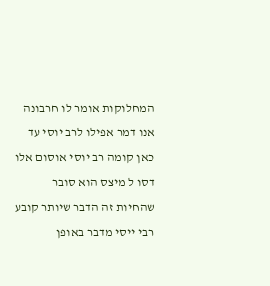המחלוקות אומר לו חרבונה אנו דמר אפילו לרב יוסי עד כאן קומה רב יוסי אוסום אלו דסו ל מיצס הוא סובר שהחיות זה הדבר שיותר קובע רבי ייסי מדבר באופן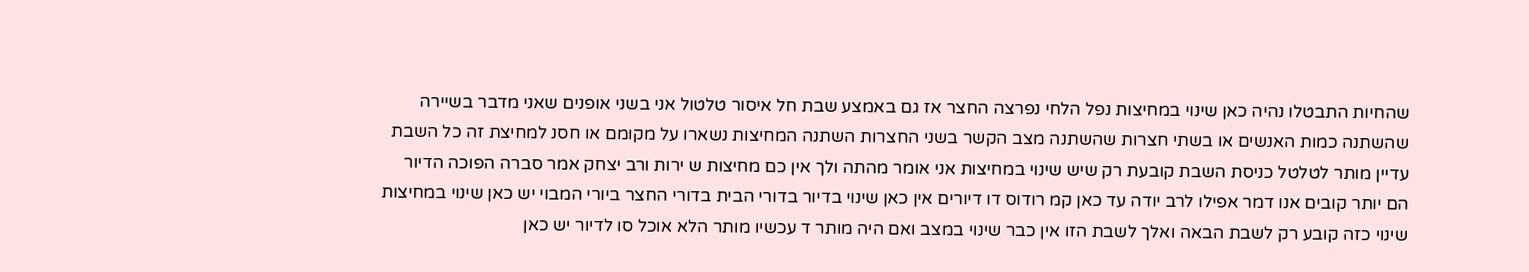שהחיות התבטלו נהיה כאן שינוי במחיצות נפל הלחי נפרצה החצר אז גם באמצע שבת חל איסור טלטול אני בשני אופנים שאני מדבר בשיירה שהשתנה כמות האנשים או בשתי חצרות שהשתנה מצב הקשר בשני החצרות השתנה המחיצות נשארו על מקומם או חסנ למחיצת זה כל השבת עדיין מותר לטלטל כניסת השבת קובעת רק שיש שינוי במחיצות אני אומר מהתה ולך אין כם מחיצות ש ירות ורב יצחק אמר סברה הפוכה הדיור הם יותר קובים אנו דמר אפילו לרב יודה עד כאן קמ רודוס דו דיורים אין כאן שינוי בדיור בדורי הבית בדורי החצר ביורי המבוי יש כאן שינוי במחיצות שינוי כזה קובע רק לשבת הבאה ואלך לשבת הזו אין כבר שינוי במצב ואם היה מותר ד עכשיו מותר הלא אוכל סו לדיור יש כאן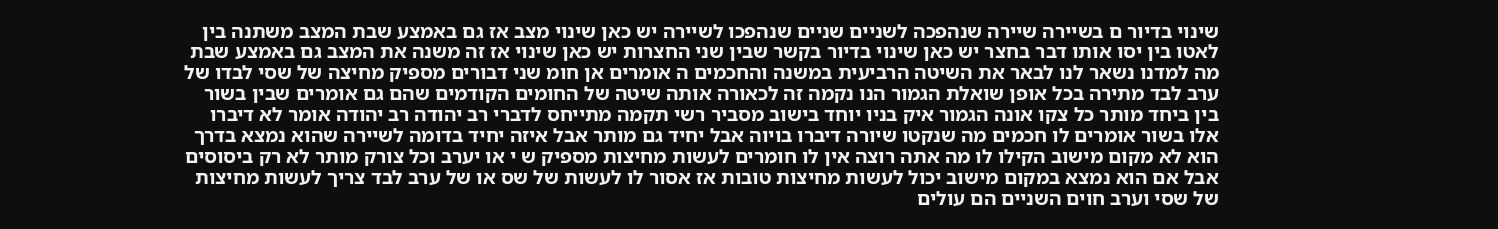שינוי בדיור ם בשיירה שיירה שנהפכה לשניים שניים שנהפכו לשיירה יש כאן שינוי מצב אז גם באמצע שבת המצב משתנה בין לאטו בין יסו אותו דבר בחצר יש כאן שינוי בדיור בקשר שבין שני החצרות יש כאן שינוי אז זה משנה את המצב גם באמצע שבת מה למדנו נשאר לנו לבאר את השיטה הרביעית במשנה והחכמים ה אומרים אן חומ שני דבורים מספיק מחיצה של שסי לבדו של ערב לבד מתירה בכל אופן שואלת הגמור הנו נקמה זה לכאורה אותה שיטה של החומים הקודמים שהם גם אומרים שבין בשור בין ביחד מותר כל צקו אונה הגמור איק בניו יוחד בישוב מסביר רשי תקמה מתייחס לדברי רב יהודה רב יהודה אומר לא דיברו אלו בשור אומרים לו חכמים מה שנקטו שיורה דיברו בויוה אבל יחיד גם מותר אבל איזה יחיד בדומה לשיירה שהוא נמצא בדרך הוא לא מקום מישוב הקילו לו מה אתה רוצה אין לו חומרים לעשות מחיצות מספיק ש י או יערב וכל צורק מותר לא רק ביסוסים אבל אם הוא נמצא במקום מישוב יכול לעשות מחיצות טובות אז אסור לו לעשות של שס או של ערב לבד צריך לעשות מחיצות של שסי וערב חוים השניים הם עולים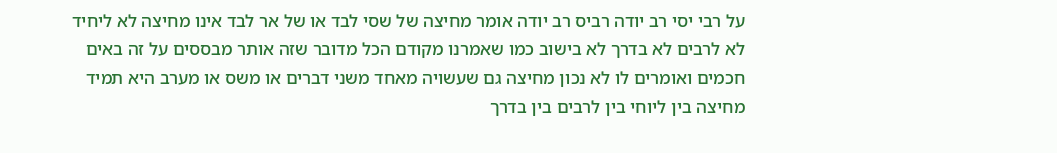על רבי יסי רב יודה רביס רב יודה אומר מחיצה של שסי לבד או של אר לבד אינו מחיצה לא ליחיד לא לרבים לא בדרך לא בישוב כמו שאמרנו מקודם הכל מדובר שזה אותר מבססים על זה באים חכמים ואומרים לו לא נכון מחיצה גם שעשויה מאחד משני דברים או משס או מערב היא תמיד מחיצה בין ליוחי בין לרבים בין בדרך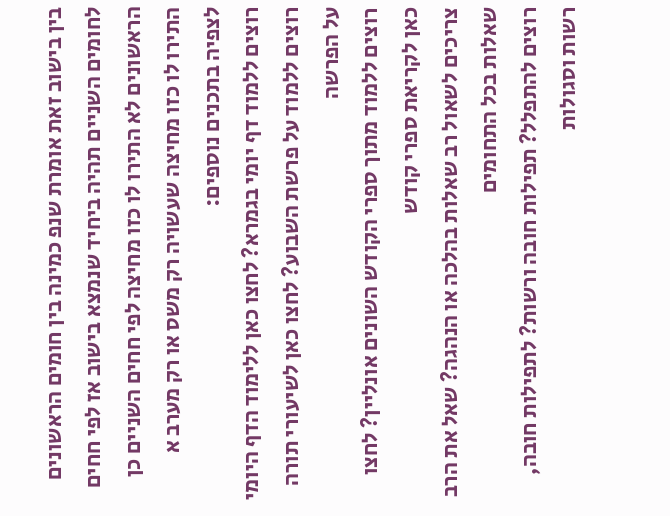בין בישוב זאת אומרת שנפ כמינה בין חומים הראשונים לחומים השניים תהיה ביחיד שנמצא בישוב אז לפי חחים הראשונים לא התירו לו כזו מחיצה לפי חחים השניים כן התירו לו כזו מחיצה שעשויה רק משס או רק מערב א
לצפיה בתכנים נוספים:
רוצים ללמוד דף יומי בגמרא? לחצו כאן ללימוד הדף היומי
רוצים ללמוד על פרשת השבוע? לחצו כאן לשיעורי תורה על הפרשה
רוצים ללמוד מתוך ספרי הקודש השונים אונליין? לחצו כאן לקריאת ספרי קודש
צריכים לשאול רב שאלות בהלכה או הנהגה? שאל את הרב שאלות בכל התחומים
רוצים להתפלל? תפילות חובה ורשות? לתפילות חובה, רשות וסגולות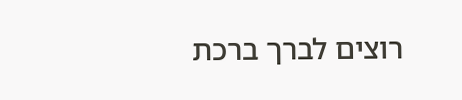רוצים לברך ברכת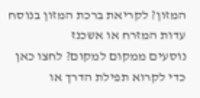המזון? לקריאת ברכת המזון בנוסח עדות המזרח או אשכנז
נוסעים ממקום למקום? לחצו כאן כדי לקרוא תפילת הדרך או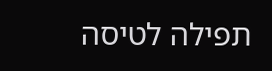תפילה לטיסה